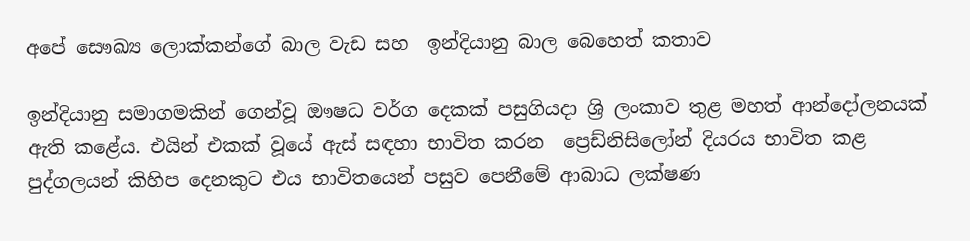අපේ සෞඛ්‍ය ලොක්කන්ගේ බාල වැඩ සහ  ඉන්දියානු බාල බෙහෙත් කතාව

ඉන්දියානු සමාගමකින් ගෙන්වූ ඖෂධ වර්ග දෙකක් පසුගියදා ශ්‍රි ලංකාව තුළ මහත් ආන්දෝලනයක් ඇති කළේය. එයින් එකක් වූයේ ඇස් සඳහා භාවිත කරන  ප්‍රෙඩ්නිසිලෝන් දියරය භාවිත කළ පුද්ගලයන් කිහිප දෙනකුට එය භාවිතයෙන් පසුව පෙනීමේ ආබාධ ලක්ෂණ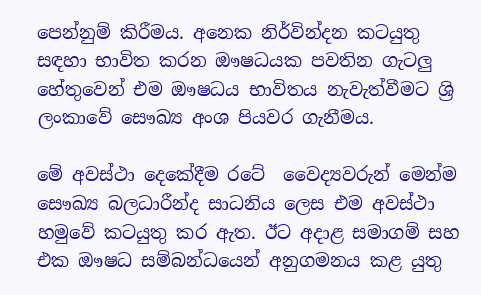පෙන්නුම් කිරීමය. අනෙක නිර්වින්දන කටයුතු සඳහා භාවිත කරන ඖෂධයක පවතින ගැටලු  හේතුවෙන් එම ඖෂධය භාවිතය නැවැත්වීමට ශ්‍රි ලංකාවේ සෞඛ්‍ය අංශ පියවර ගැනීමය.

මේ අවස්ථා දෙකේදීම රටේ  වෛද්‍යවරුන් මෙන්ම සෞඛ්‍ය බලධාරීන්ද සාධනිය ලෙස එම අවස්ථා හමුවේ කටයුතු කර ඇත. ඊට අදාළ සමාගම් සහ එක ඖෂධ සම්බන්ධයෙන් අනුගමනය කළ යුතු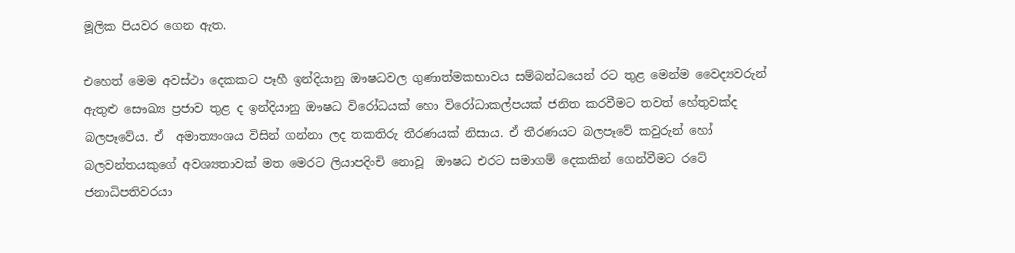මූලික පියවර ගෙන ඇත.

එහෙත් මෙම අවස්ථා දෙකකට පෑහී ඉන්දියානු ඖෂධවල ගුණාත්මකභාවය සම්බන්ධයෙන් රට තුළ මෙන්ම වෛද්‍යවරුන් ඇතුළු සෞඛ්‍ය ප්‍රජාව තුළ ද ඉන්දියානු ඖෂධ විරෝධයක් හො විරෝධාකල්පයක් ජනිත කරවීමට තවත් හේතුවක්ද බලපෑවේය. ඒ  අමාත්‍යංශය විසින් ගන්නා ලද තකතිරු තීරණයක් නිසාය. ඒ තීරණයට බලපෑවේ කවුරුන් හෝ බලවන්තයකුගේ අවශ්‍යතාවක් මත මෙරට ලියාපදිංචි නොවූ  ඖෂධ එරට සමාගම් දෙකකින් ගෙන්වීමට රටේ ජනාධිපතිවරයා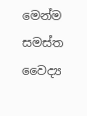මෙන්ම සමස්ත වෛද්‍ය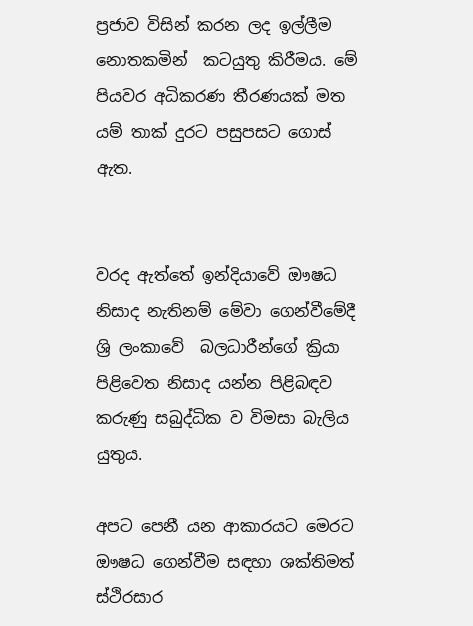ප්‍රජාව විසින් කරන ලද ඉල්ලීම නොතකමින්  කටයුතු කිරීමය. මේ පියවර අධිකරණ තීරණයක් මත යම් තාක් දුරට පසුපසට ගොස් ඇත.


වරද ඇත්තේ ඉන්දියාවේ ඖෂධ නිසාද නැතිනම් මේවා ගෙන්වීමේදී ශ්‍රි ලංකාවේ  බලධාරීන්ගේ ක්‍රියා පිළිවෙත නිසාද යන්න පිළිබඳව කරුණු සබුද්ධික ව විමසා බැලිය යුතුය.

අපට පෙනී යන ආකාරයට මෙරට ඖෂධ ගෙන්වීම සඳහා ශක්තිමත් ස්ථිරසාර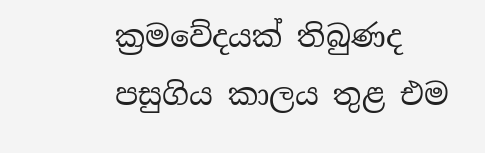ක්‍රමවේදයක් තිබුණද පසුගිය කාලය තුළ එම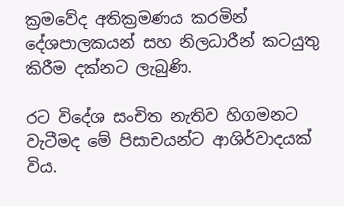ක්‍රමවේද අතික්‍රමණය කරමින් දේශපාලකයන් සහ නිලධාරීන් කටයුතු කිරීම දක්නට ලැබුණි.

රට විදේශ සංචිත නැතිව හිගමනට වැටීමද මේ පිසාචයන්ට ආශිර්වාදයක් විය.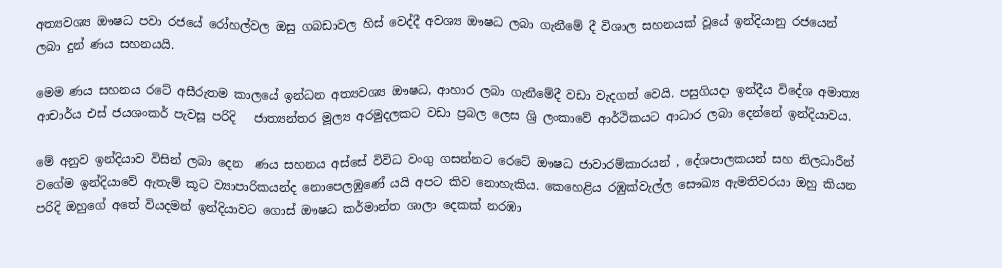අත්‍යවශ්‍ය ඖෂධ පවා රජයේ රෝහල්වල ඔසු ගබඩාවල හිස් වෙද්දී අවශ්‍ය ඖෂධ ලබා ගැනීමේ දී විශාල සහනයක් වූයේ ඉන්දියානු රජයෙන් ලබා දුන් ණය සහනයයි.

මෙම ණය සහනය රටේ අසීරුතම කාලයේ ඉන්ධන අත්‍යවශ්‍ය ඖෂධ, ආහාර ලබා ගැනීමේදී වඩා වැදගත් වෙයි. පසුගියදා ඉන්දීය විදේශ අමාත්‍ය ආචාර්ය එස් ජයශංකර් පැවසූ පරිදි   ජාත්‍යන්තර මූල්‍ය අරමුදලකට වඩා ප්‍රබල ලෙස ශ්‍රි ලංකාවේ ආර්ථිකයට ආධාර ලබා දෙන්නේ ඉන්දියාවය.

මේ අනුව ඉන්දියාව විසින් ලබා දෙන  ණය සහනය අස්සේ විවිධ වංගු ගසන්නට රෙටේ ඖෂධ ජාවාරම්කාරයන් , දේශපාලකයන් සහ නිලධාරීන් වගේම ඉන්දියාවේ ඇතැම් කූට ව්‍යාපාරිකයන්ද නොපෙලඹුණේ යයි අපට කිව නොහැකිය. කෙහෙළිය රඹුක්වැල්ල සෞඛ්‍ය ඇමතිවරයා ඔහු කියන පරිදි ඔහුගේ අතේ වියදමන් ඉන්දියාවට ගොස් ඖෂධ කර්මාන්ත ශාලා දෙකක් නරඹා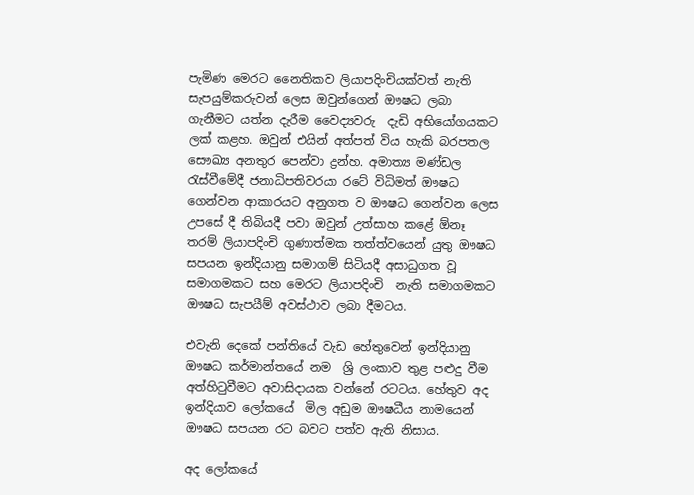පැමිණ මෙරට නෛතිකව ලියාපදිංචියක්වත් නැති සැපයුම්කරුවන් ලෙස ඔවුන්ගෙන් ඖෂධ ලබා ගැනීමට යත්න දැරීම වෛද්‍යවරු  දැඩි අභියෝගයකට ලක් කළහ. ඔවුන් එයින් අත්පත් විය හැකි බරපතල සෞඛ්‍ය අනතුර පෙන්වා ද්‍රන්හ. අමාත්‍ය මණ්ඩල රැස්වීමේදී ජනාධිපතිවරයා රටේ විධිමත් ඖෂධ ගෙන්වන ආකාරයට අනුගත ව ඖෂධ ගෙන්වන ලෙස උපසේ දී තිබියදී පවා ඔවුන් උත්සාහ කළේ ඕනෑ තරම් ලියාපදිංචි ගුණාත්මක තත්ත්වයෙන් යුතු ඖෂධ සපයන ඉන්දියානු සමාගම් සිටියදී අසාධුගත වූ සමාගමකට සහ මෙරට ලියාපදිංචි  නැති සමාගමකට ඖෂධ සැපයීම් අවස්ථාව ලබා දීමටය.

එවැනි දෙකේ පන්තියේ වැඩ හේතුවෙන් ඉන්දියානු ඖෂධ කර්මාන්තයේ නම  ශ්‍රි ලංකාව තුළ පළුදු වීම අත්හිටුවීමට අවාසිදායක වන්නේ රටටය. හේතුව අද ඉන්දියාව ලෝකයේ  මිල අඩුම ඖෂධීය නාමයෙන් ඖෂධ සපයන රට බවට පත්ව ඇති නිසාය.

අද ලෝකයේ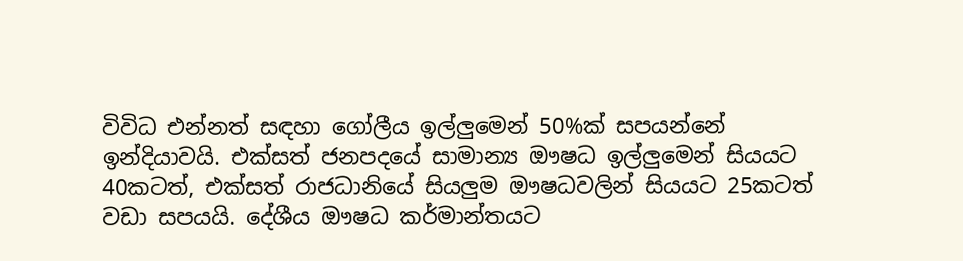විවිධ එන්නත් සඳහා ගෝලීය ඉල්ලුමෙන් 50%ක් සපයන්නේ ඉන්දියාවයි. එක්සත් ජනපදයේ සාමාන්‍ය ඖෂධ ඉල්ලුමෙන් සියයට 40කටත්, එක්සත් රාජධානියේ සියලුම ඖෂධවලින් සියයට 25කටත් වඩා සපයයි. දේශීය ඖෂධ කර්මාන්තයට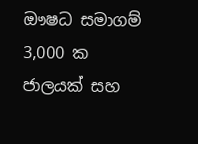ඖෂධ සමාගම් 3,000 ක ජාලයක් සහ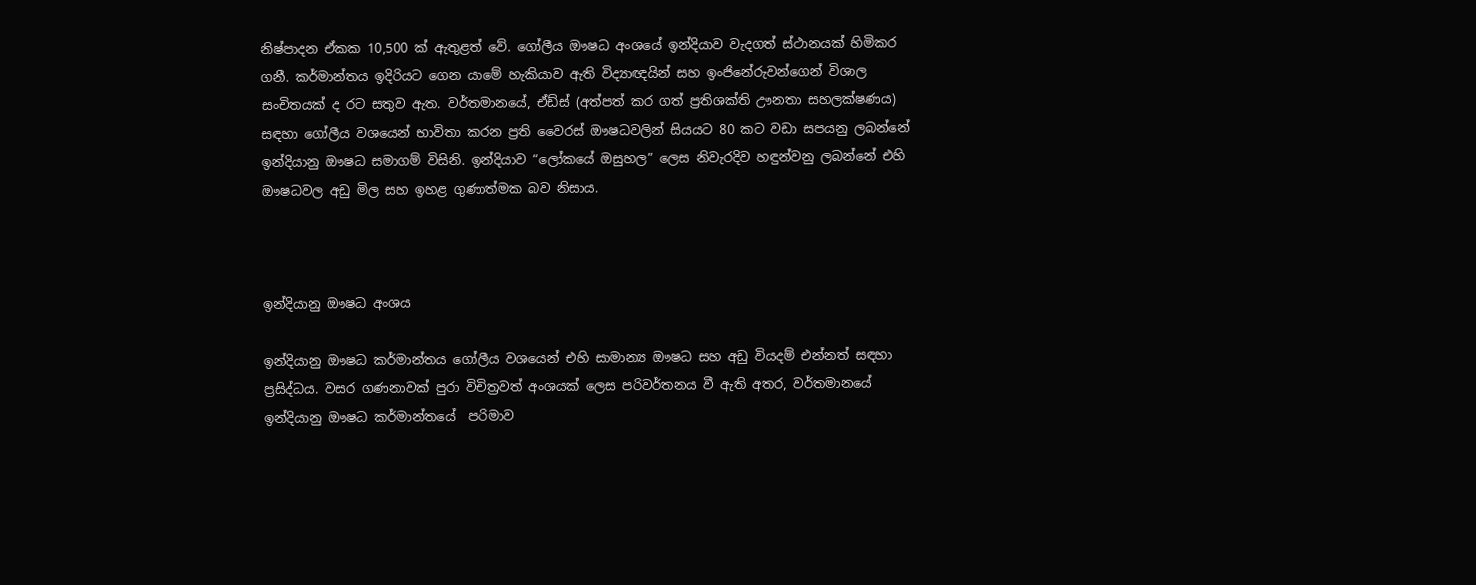නිෂ්පාදන ඒකක 10,500 ක් ඇතුළත් වේ. ගෝලීය ඖෂධ අංශයේ ඉන්දියාව වැදගත් ස්ථානයක් හිමිකර ගනී. කර්මාන්තය ඉදිරියට ගෙන යාමේ හැකියාව ඇති විද්‍යාඥයින් සහ ඉංජිනේරුවන්ගෙන් විශාල සංචිතයක් ද රට සතුව ඇත. වර්තමානයේ, ඒඩ්ස් (අත්පත් කර ගත් ප්‍රතිශක්ති ඌනතා සහලක්ෂණය) සඳහා ගෝලීය වශයෙන් භාවිතා කරන ප්‍රති වෛරස් ඖෂධවලින් සියයට 80 කට වඩා සපයනු ලබන්නේ ඉන්දියානු ඖෂධ සමාගම් විසිනි. ඉන්දියාව “ලෝකයේ ඔසුහල” ලෙස නිවැරදිව හඳුන්වනු ලබන්නේ එහි ඖෂධවල අඩු මිල සහ ඉහළ ගුණාත්මක බව නිසාය.



ඉන්දියානු ඖෂධ අංශය

ඉන්දියානු ඖෂධ කර්මාන්තය ගෝලීය වශයෙන් එහි සාමාන්‍ය ඖෂධ සහ අඩු වියදම් එන්නත් සඳහා ප්‍රසිද්ධය. වසර ගණනාවක් පුරා විචිත්‍රවත් අංශයක් ලෙස පරිවර්තනය වී ඇති අතර, වර්තමානයේ ඉන්දියානු ඖෂධ කර්මාන්තයේ  පරිමාව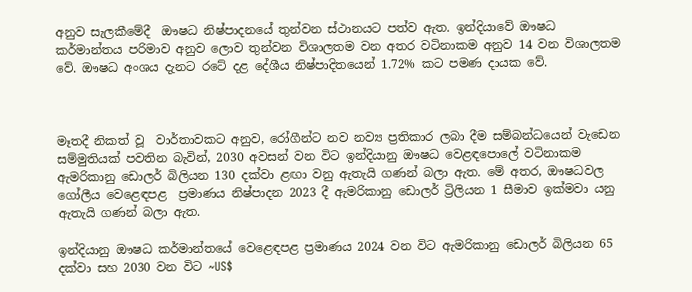අනුව සැලකීමේදී  ඖෂධ නිෂ්පාදනයේ තුන්වන ස්ථානයට පත්ව ඇත. ඉන්දියාවේ ඖෂධ කර්මාන්තය පරිමාව අනුව ලොව තුන්වන විශාලතම වන අතර වටිනාකම අනුව 14 වන විශාලතම වේ. ඖෂධ අංශය දැනට රටේ දළ දේශීය නිෂ්පාදිතයෙන් 1.72% කට පමණ දායක වේ.



මෑතදී නිකත් වූ  වාර්තාවකට අනුව, රෝගීන්ට නව නව්‍ය ප්‍රතිකාර ලබා දීම සම්බන්ධයෙන් වැඩෙන සම්මුතියක් පවතින බැවින්, 2030 අවසන් වන විට ඉන්දියානු ඖෂධ වෙළඳපොලේ වටිනාකම ඇමරිකානු ඩොලර් බිලියන 130 දක්වා ළඟා වනු ඇතැයි ගණන් බලා ඇත. මේ අතර, ඖෂධවල ගෝලීය වෙළෙඳපළ  ප්‍රමාණය නිෂ්පාදන 2023 දී ඇමරිකානු ඩොලර් ට්‍රිලියන 1 සීමාව ඉක්මවා යනු ඇතැයි ගණන් බලා ඇත.

ඉන්දියානු ඖෂධ කර්මාන්තයේ වෙළෙඳපළ ප්‍රමාණය 2024 වන විට ඇමරිකානු ඩොලර් බිලියන 65 දක්වා සහ 2030 වන විට ~US$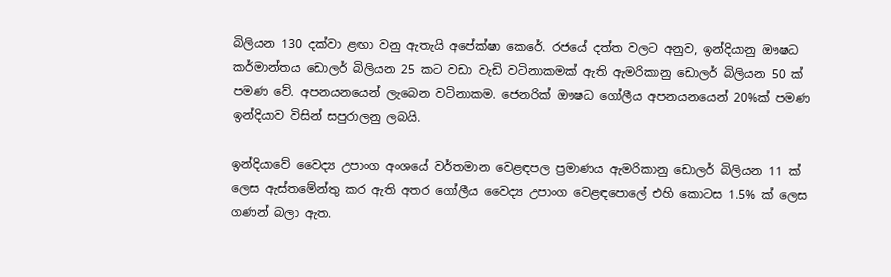බිලියන 130 දක්වා ළඟා වනු ඇතැයි අපේක්ෂා කෙරේ. රජයේ දත්ත වලට අනුව, ඉන්දියානු ඖෂධ කර්මාන්තය ඩොලර් බිලියන 25 කට වඩා වැඩි වටිනාකමක් ඇති ඇමරිකානු ඩොලර් බිලියන 50 ක් පමණ වේ. අපනයනයෙන් ලැබෙන වටිනාකම. ජෙනරික් ඖෂධ ගෝලීය අපනයනයෙන් 20%ක් පමණ ඉන්දියාව විසින් සපුරාලනු ලබයි.

ඉන්දියාවේ වෛද්‍ය උපාංග අංශයේ වර්තමාන වෙළඳපල ප්‍රමාණය ඇමරිකානු ඩොලර් බිලියන 11 ක් ලෙස ඇස්තමේන්තු කර ඇති අතර ගෝලීය වෛද්‍ය උපාංග වෙළඳපොලේ එහි කොටස 1.5% ක් ලෙස ගණන් බලා ඇත.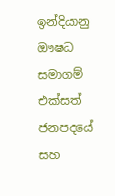ඉන්දියානු ඖෂධ සමාගම් එක්සත් ජනපදයේ සහ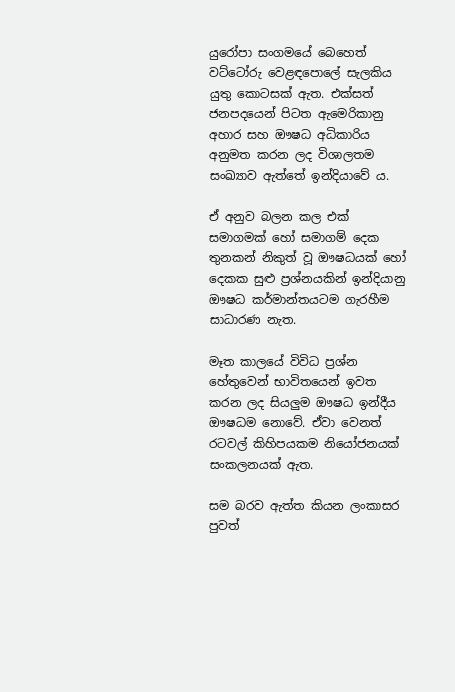යුරෝපා සංගමයේ බෙහෙත් වට්ටෝරු වෙළඳපොලේ සැලකිය යුතු කොටසක් ඇත. එක්සත් ජනපදයෙන් පිටත ඇමෙරිකානු අහාර සහ ඖෂධ අධිකාරිය අනුමත කරන ලද විශාලතම  සංඛ්‍යාව ඇත්තේ ඉන්දියාවේ ය.

ඒ අනුව බලන කල එක් සමාගමක් හෝ සමාගම් දෙක තුනකන් නිකුත් වූ ඖෂධයක් හෝ දෙකක සුළු ප්‍රශ්නයකින් ඉන්දියානු ඖෂධ කර්මාන්තයටම ගැරහීම සාධාරණ නැත.

මෑත කාලයේ විවිධ ප්‍රශ්න හේතුවෙන් භාවිතයෙන් ඉවත කරන ලද සියලුම ඖෂධ ඉන්දීය ඖෂධම නොවේ. ඒවා වෙනත් රටවල් කිහිපයකම නියෝජනයක් සංකලනයක් ඇත.

සම බරව ඇත්ත කියන ලංකාසර පුවත්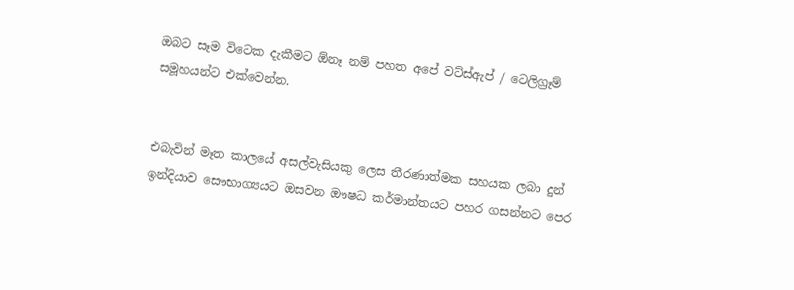ඔබට සෑම විටෙක දැකීමට ඕනෑ නම් පහත අපේ වට්ස්ඇප් / ටෙලිග්‍රෑම් සමූහයන්ට එක්වෙන්න.


එබැවින් මෑත කාලයේ අසල්වැසියකු ලෙස තීරණාත්මක සහයක ලබා දුන් ඉන්දියාව සෞභාග්‍යයට ඔසවන ඖෂධ කර්මාන්තයට පහර ගසන්නට පෙර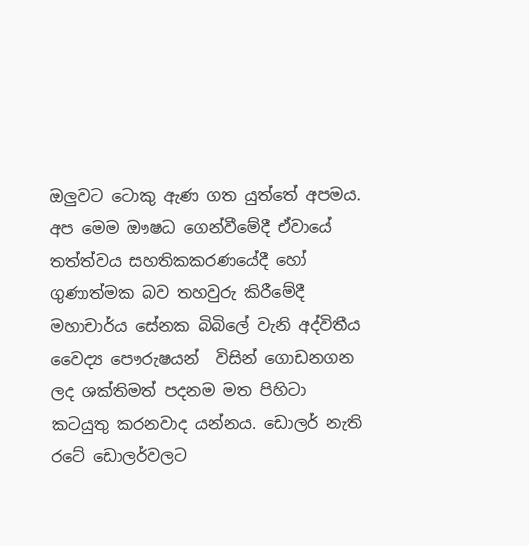ඔලුවට ටොකු ඇණ ගත යුත්තේ අපමය. අප මෙම ඖෂධ ගෙන්වීමේදී ඒවායේ තත්ත්වය සහතිකකරණයේදී හෝ ගුණාත්මක බව තහවුරු කිරීමේදී මහාචාර්ය සේනක බිබිලේ වැනි අද්විතීය වෛද්‍ය පෞරුෂයන්  විසින් ගොඩනගන ලද ශක්තිමත් පදනම මත පිහිටා කටයුතු කරනවාද යන්නය. ඩොලර් නැති රටේ ඩොලර්වලට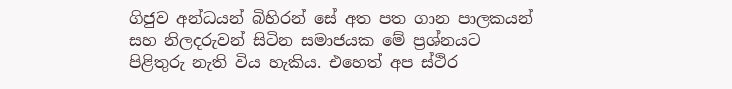ගිජුව අන්ධයන් බිහිරන් සේ අත පත ගාන පාලකයන් සහ නිලදරුවන් සිටින සමාජයක මේ ප්‍රශ්නයට පිළිතුරු නැති විය හැකිය. එහෙත් අප ස්ථිර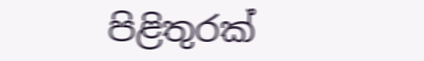පිළිතුරක්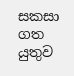සකසා ගත යුතුව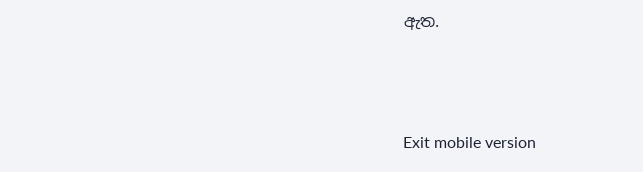ඇත.



Exit mobile version